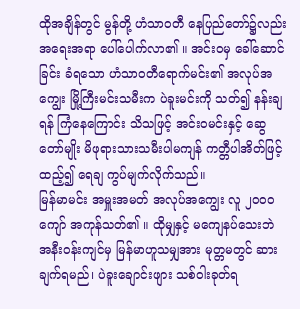ထိုအချိန်တွင် မွန်တို့ ဟံသာဝတီ နေပြည်တော်၌လည်း အရေးအရာ ပေါ်ပေါက်လာ၏ ။ အင်းဝမှ ခေါ်ဆောင်ခြင်း ခံရသော ဟံသာဝတီရောက်မင်း၏ အလုပ်အကျွေး မြို့ကြီးမင်းသမီးက ပဲခူးမင်းကို သတ်၍ နန်းချရန် ကြံနေကြောင်း သိသဖြင့် အင်းဝမင်းနှင့် ဆွေတော်မျိုး မိဖုရားသားသမီးပါမကျန် ကတ္တီပါအိတ်ဖြင့် ထည့်၍ ရေချ ကွပ်မျက်လိုက်သည်။
မြန်မာမင်း အမှူးအမတ် အလုပ်အကျွေး လူ ၂၀၀၀ ကျော် အကုန်သတ်၏ ။ ထိုမျှနှင့် မကျေနပ်သေးဘဲ အနီးဝန်းကျင်မှ မြန်မာဟူသမျှအား မုတ္တမတွင် ဆားချက်ရမည်၊ ပဲခူးချောင်းဖျား သစ်ဝါးခုတ်ရ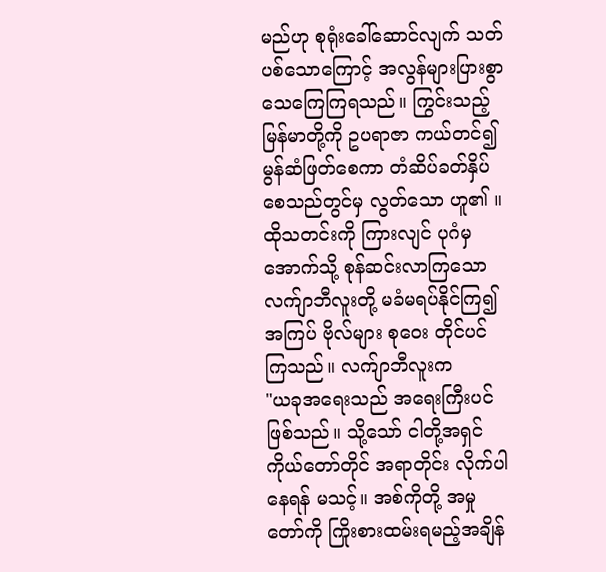မည်ဟု စုရုံးခေါ်ဆောင်လျက် သတ်ပစ်သောကြောင့် အလွန်များပြားစွာ သေကြေကြရသည်။ ကြွင်းသည့် မြန်မာတို့ကို ဥပရာဇာ ကယ်တင်၍ မွန်ဆံဖြတ်စေကာ တံဆိပ်ခတ်နှိပ်စေသည်တွင်မှ လွတ်သော ဟူ၏ ။
ထိုသတင်းကို ကြားလျင် ပုဂံမှ အောက်သို့ စုန်ဆင်းလာကြသော လက်ျာဘီလူးတို့ မခံမရပ်နိုင်ကြ၍ အကြပ် ဗိုလ်များ စုဝေး တိုင်ပင်ကြသည်။ လက်ျာဘီလူးက
"ယခုအရေးသည် အရေးကြီးပင် ဖြစ်သည်။ သို့သော် ငါတို့အရှင် ကိုယ်တော်တိုင် အရာတိုင်း လိုက်ပါနေရန် မသင့်။ အစ်ကိုတို့ အမှုတော်ကို ကြိုးစားထမ်းရမည့်အချိန်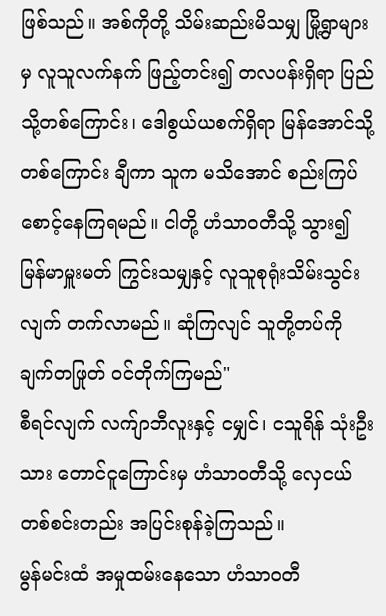ဖြစ်သည်။ အစ်ကိုတို့ သိမ်းဆည်းမိသမျှ မြို့ရွာများမှ လူသူလက်နက် ဖြည့်တင်း၍ တလပန်းရှိရာ ပြည်သို့တစ်ကြောင်း၊ ဒေါစွယ်ယစက်ရှိရာ မြန်အောင်သို့ တစ်ကြောင်း ချီကာ သူက မသိအောင် စည်းကြပ် စောင့်နေကြရမည်။ ငါတို့ ဟံသာဝတီသို့ သွား၍ မြန်မာမှူးမတ် ကြွင်းသမျှနှင့် လူသူစုရုံးသိမ်းသွင်းလျက် တက်လာမည်။ ဆုံကြလျင် သူတို့တပ်ကို ချက်တဖြုတ် ဝင်တိုက်ကြမည်"
စီရင်လျက် လက်ျာဘီလူးနှင့် ငမျှင်၊ ငသူရိန် သုံးဦးသား တောင်ငူကြောင်းမှ ဟံသာဝတီသို့ လှေငယ်တစ်စင်းတည်း အပြင်းစုန်ခဲ့ကြသည်။
မွန်မင်းထံ အမှုထမ်းနေသော ဟံသာဝတီ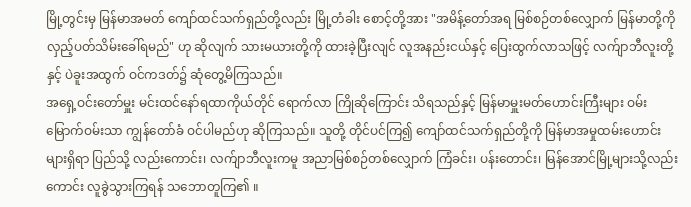မြို့တွင်းမှ မြန်မာအမတ် ကျော်ထင်သက်ရှည်တို့လည်း မြို့တံခါး စောင့်တို့အား "အမိန့်တော်အရ မြစ်စဉ်တစ်လျှောက် မြန်မာတို့ကို လှည့်ပတ်သိမ်းခေါ်ရမည်" ဟု ဆိုလျက် သားမယားတို့ကို ထားခဲ့ပြီးလျင် လူအနည်းငယ်နှင့် ပြေးထွက်လာသဖြင့် လက်ျာဘီလူးတို့နှင့် ပဲခူးအထွက် ဝင်ကဒတ်၌ ဆုံတွေ့မိကြသည်။
အရှေ့ဝင်းတော်မှူး မင်းထင်နော်ရထာကိုယ်တိုင် ရောက်လာ ကြိုဆိုကြောင်း သိရသည်နှင့် မြန်မာမှူးမတ်ဟောင်းကြီးများ ဝမ်းမြောက်ဝမ်းသာ ကျွန်တော်ခံ ဝင်ပါမည်ဟု ဆိုကြသည်။ သူတို့ တိုင်ပင်ကြ၍ ကျော်ထင်သက်ရှည်တို့ကို မြန်မာအမှုထမ်းဟောင်းများရှိရာ ပြည်သို့ လည်းကောင်း၊ လက်ျာဘီလူးကမူ အညာမြစ်စဉ်တစ်လျှောက် ကြံခင်း၊ ပန်းတောင်း၊ မြန်အောင်မြို့များသို့လည်းကောင်း လူခွဲသွားကြရန် သဘောတူကြ၏ ။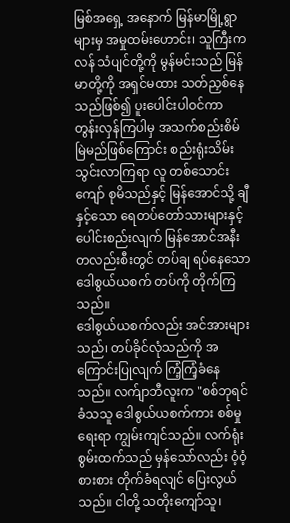မြစ်အရှေ့ အနောက် မြန်မာမြို့ရွာများမှ အမှုထမ်းဟောင်း၊ သူကြီးကလန် သံပျင်တို့ကို မွန်မင်းသည် မြန်မာတို့ကို အရှင်မထား သတ်ညှစ်နေသည်ဖြစ်၍ ပူးပေါင်းပါဝင်ကာ တွန်းလှန်ကြပါမှ အသက်စည်းစိမ် မြဲမည်ဖြစ်ကြောင်း စည်းရုံးသိမ်းသွင်းလာကြရာ လူ တစ်သောင်းကျော် စုမိသည်နှင့် မြန်အောင်သို့ ချီနှင့်သော ရေတပ်တော်သားများနှင့် ပေါင်းစည်းလျက် မြန်အောင်အနီး တလည်းစီးတွင် တပ်ချ ရပ်နေသော ဒေါစွယ်ယစက် တပ်ကို တိုက်ကြသည်။
ဒေါစွယ်ယစက်လည်း အင်အားများသည်၊ တပ်ခိုင်လုံသည်ကို အကြောင်းပြုလျက် ကြံ့ကြံ့ခံနေသည်။ လက်ျာဘီလူးက "စစ်ဘုရင်ခံသသူ ဒေါစွယ်ယစက်ကား စစ်မှုရေးရာ ကျွမ်းကျင်သည်။ လက်ရုံးစွမ်းထက်သည် မှန်သော်လည်း ဝံ့ဝံ့စားစား တိုက်ခံရလျင် ပြေးလွယ်သည်။ ငါတို့ သတိုးကျော်သူ၊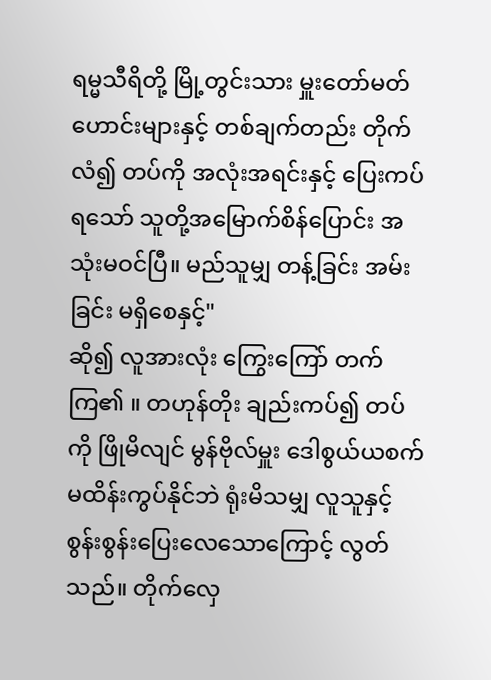ရမ္မသီရိတို့ မြို့တွင်းသား မှူးတော်မတ်ဟောင်းများနှင့် တစ်ချက်တည်း တိုက်လံ၍ တပ်ကို အလုံးအရင်းနှင့် ပြေးကပ်ရသော် သူတို့အမြောက်စိန်ပြောင်း အသုံးမဝင်ပြီ။ မည်သူမျှ တန့်ခြင်း အမ်းခြင်း မရှိစေနှင့်"
ဆို၍ လူအားလုံး ကြွေးကြော် တက်ကြ၏ ။ တဟုန်တိုး ချည်းကပ်၍ တပ်ကို ဖြိုမိလျင် မွန်ဗိုလ်မှူး ဒေါစွယ်ယစက် မထိန်းကွပ်နိုင်ဘဲ ရုံးမိသမျှ လူသူနှင့် စွန်းစွန်းပြေးလေသောကြောင့် လွတ်သည်။ တိုက်လှေ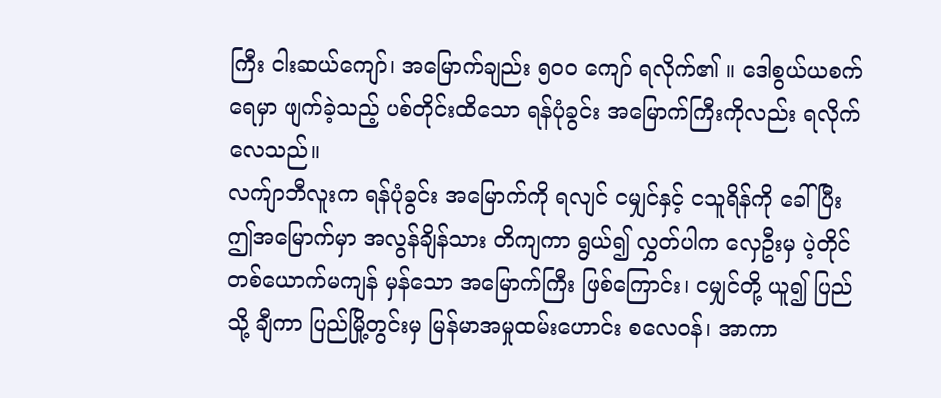ကြီး ငါးဆယ်ကျော်၊ အမြောက်ချည်း ၅၀၀ ကျော် ရလိုက်၏ ။ ဒေါစွယ်ယစက် ရေမှာ ဖျက်ခဲ့သည့် ပစ်တိုင်းထိသော ရန်ပုံခွင်း အမြောက်ကြီးကိုလည်း ရလိုက်လေသည်။
လက်ျာဘီလူးက ရန်ပုံခွင်း အမြောက်ကို ရလျင် ငမျှင်နှင့် ငသူရိန်ကို ခေါ်ပြီး ဤအမြောက်မှာ အလွန်ချိန်သား တိကျကာ ရွယ်၍ လွှတ်ပါက လှေဦးမှ ပဲ့တိုင် တစ်ယောက်မကျန် မှန်သော အမြောက်ကြီး ဖြစ်ကြောင်း၊ ငမျှင်တို့ ယူ၍ ပြည်သို့ ချီကာ ပြည်မြို့တွင်းမှ မြန်မာအမှုထမ်းဟောင်း စလေဝန်၊ အာကာ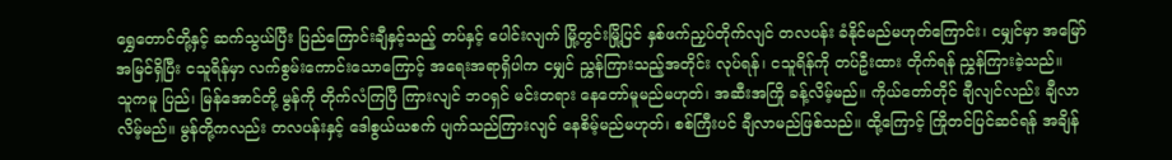ရွှေတောင်တို့နှင့် ဆက်သွယ်ပြီး ပြည်ကြောင်းချီနှင့်သည့် တပ်နှင့် ပေါင်းလျက် မြို့တွင်းမြို့ပြင် နှစ်ဖက်ညှပ်တိုက်လျင် တလပန်း ခံနိုင်မည်မဟုတ်ကြောင်း၊ ငမျှင်မှာ အမြော်အမြင်ရှိပြီး ငသူရိန်မှာ လက်စွမ်းကောင်းသောကြောင့် အရေးအရာရှိပါက ငမျှင် ညွှန်ကြားသည့်အတိုင်း လုပ်ရန်၊ ငသူရိန်ကို တပ်ဦးထား တိုက်ရန် ညွှန်ကြားခဲ့သည်။
သူကမူ ပြည်၊ မြန်အောင်တို့ မွန်ကို တိုက်လံကြပြီ ကြားလျင် ဘဝရှင် မင်းတရား နေတော်မူမည်မဟုတ်၊ အဆီးအကြို ခန့်လိမ့်မည်။ ကိုယ်တော်တိုင် ချီလျင်လည်း ချီလာလိမ့်မည်။ မွန်တို့ကလည်း တလပန်းနှင့် ဒေါစွယ်ယစက် ပျက်သည်ကြားလျင် နေစိမ့်မည်မဟုတ်၊ စစ်ကြီးပင် ချီလာမည်ဖြစ်သည်။ ထို့ကြောင့် ကြိုတင်ပြင်ဆင်ရန် အချိန်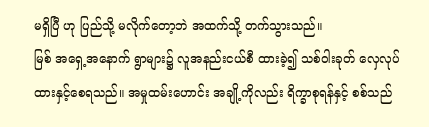မရှိပြီ ဟု ပြည်သို့ မလိုက်တော့ဘဲ အထက်သို့ တက်သွားသည်။
မြစ် အရှေ့အနောက် ရွာများ၌ လူအနည်းငယ်စီ ထားခဲ့၍ သစ်ဝါးခုတ် လှေလုပ်ထားနှင့်စေရသည်။ အမှုထမ်းဟောင်း အချို့ကိုလည်း ရိက္ခာစုရန်နှင့် စစ်သည်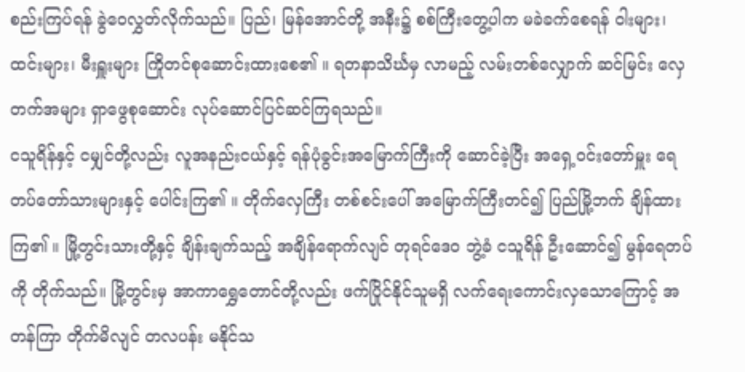စည်းကြပ်ရန် ခွဲဝေလွှတ်လိုက်သည်။ ပြည်၊ မြန်အောင်တို့ အနီး၌ စစ်ကြီးတွေ့ပါက မခဲခက်စေရန် ဝါးများ၊ ထင်းများ၊ မီးရှူးများ ကြိုတင်စုဆောင်းထားစေ၏ ။ ရတနာသိင်္ဃမှ လာမည့် လမ်းတစ်လျှောက် ဆင်မြင်း လှေတက်အများ ရှာဖွေစုဆောင်း လုပ်ဆောင်ပြင်ဆင်ကြရသည်။
ငသူရိန်နှင့် ငမျှင်တို့လည်း လူအနည်းငယ်နှင့် ရန်ပုံခွင်းအမြောက်ကြီးကို ဆောင်ခဲ့ပြီး အရှေ့ဝင်းတော်မှူး ရေတပ်တော်သားများနှင့် ပေါင်းကြ၏ ။ တိုက်လှေကြီး တစ်စင်းပေါ် အမြောက်ကြီးတင်၍ ပြည်မြို့ဘက် ချိန်ထားကြ၏ ။ မြို့တွင်းသားတို့နှင့် ချိန်းချက်သည့် အချိန်ရောက်လျင် တုရင်ဒေဝ ဘွဲ့ခံ ငသူရိန် ဦးဆောင်၍ မွန်ရေတပ်ကို တိုက်သည်။ မြို့တွင်းမှ အာကာရွှေတောင်တို့လည်း ဖက်ပြိုင်နိုင်သူမရှိ လက်ရေးကောင်းလှသောကြောင့် အတန်ကြာ တိုက်မိလျင် တလပန်း မနိုင်သ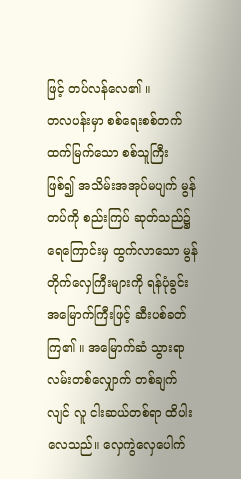ဖြင့် တပ်လန်လေ၏ ။
တလပန်းမှာ စစ်ရေးစစ်တက် ထက်မြက်သော စစ်သူကြီး ဖြစ်၍ အသိမ်းအအုပ်မပျက် မွန်တပ်ကို စည်းကြပ် ဆုတ်သည်၌ ရေကြောင်းမှ ထွက်လာသော မွန်တိုက်လှေကြီးများကို ရန်ပုံခွင်းအမြောက်ကြီးဖြင့် ဆီးပစ်ခတ်ကြ၏ ။ အမြောက်ဆံ သွားရာလမ်းတစ်လျှောက် တစ်ချက်လျင် လူ ငါးဆယ်တစ်ရာ ထိပါးလေသည်။ လှေကွဲလှေပေါက်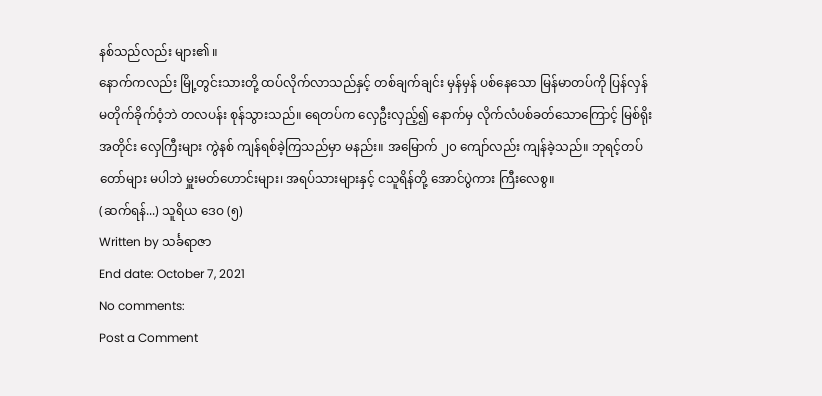နစ်သည်လည်း များ၏ ။
နောက်ကလည်း မြို့တွင်းသားတို့ ထပ်လိုက်လာသည်နှင့် တစ်ချက်ချင်း မှန်မှန် ပစ်နေသော မြန်မာတပ်ကို ပြန်လှန် မတိုက်ခိုက်ဝံ့ဘဲ တလပန်း စုန်သွားသည်။ ရေတပ်က လှေဦးလှည့်၍ နောက်မှ လိုက်လံပစ်ခတ်သောကြောင့် မြစ်ရိုးအတိုင်း လှေကြီးများ ကွဲနစ် ကျန်ရစ်ခဲ့ကြသည်မှာ မနည်း။ အမြောက် ၂၀ ကျော်လည်း ကျန်ခဲ့သည်။ ဘုရင့်တပ်တော်များ မပါဘဲ မှူးမတ်ဟောင်းများ၊ အရပ်သားများနှင့် ငသူရိန်တို့ အောင်ပွဲကား ကြီးလေစွ။
(ဆက်ရန်...) သူရိယ ဒေဝ (၅)
Written by သင်္ခရာဇာ
End date: October 7, 2021
No comments:
Post a Comment